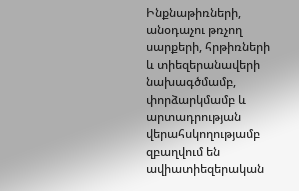Ինքնաթիռների, անօդաչու թռչող սարքերի, հրթիռների և տիեզերանավերի նախագծմամբ, փորձարկմամբ և արտադրության վերահսկողությամբ զբաղվում են ավիատիեզերական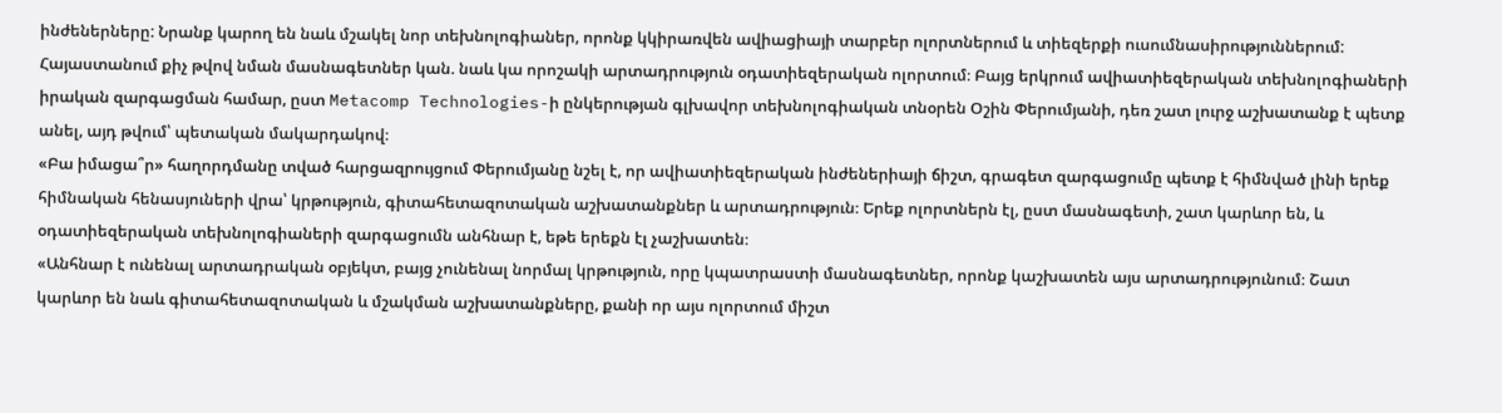ինժեներները: Նրանք կարող են նաև մշակել նոր տեխնոլոգիաներ, որոնք կկիրառվեն ավիացիայի տարբեր ոլորտներում և տիեզերքի ուսումնասիրություններում:
Հայաստանում քիչ թվով նման մասնագետներ կան. նաև կա որոշակի արտադրություն օդատիեզերական ոլորտում։ Բայց երկրում ավիատիեզերական տեխնոլոգիաների իրական զարգացման համար, ըստ Metacomp Technologies-ի ընկերության գլխավոր տեխնոլոգիական տնօրեն Օշին Փերումյանի, դեռ շատ լուրջ աշխատանք է պետք անել, այդ թվում՝ պետական մակարդակով։
«Բա իմացա՞ր» հաղորդմանը տված հարցազրույցում Փերումյանը նշել է, որ ավիատիեզերական ինժեներիայի ճիշտ, գրագետ զարգացումը պետք է հիմնված լինի երեք հիմնական հենասյուների վրա՝ կրթություն, գիտահետազոտական աշխատանքներ և արտադրություն։ Երեք ոլորտներն էլ, ըստ մասնագետի, շատ կարևոր են, և օդատիեզերական տեխնոլոգիաների զարգացումն անհնար է, եթե երեքն էլ չաշխատեն։
«Անհնար է ունենալ արտադրական օբյեկտ, բայց չունենալ նորմալ կրթություն, որը կպատրաստի մասնագետներ, որոնք կաշխատեն այս արտադրությունում։ Շատ կարևոր են նաև գիտահետազոտական և մշակման աշխատանքները, քանի որ այս ոլորտում միշտ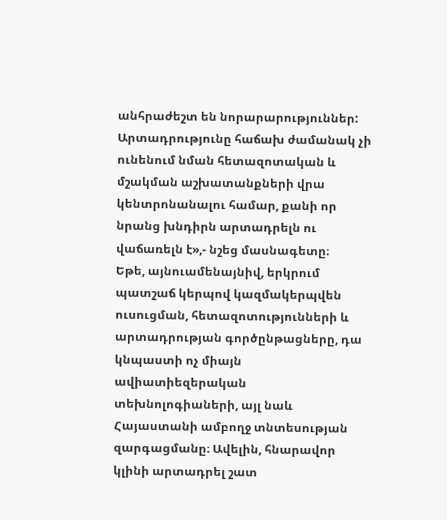անհրաժեշտ են նորարարություններ: Արտադրությունը հաճախ ժամանակ չի ունենում նման հետազոտական և մշակման աշխատանքների վրա կենտրոնանալու համար, քանի որ նրանց խնդիրն արտադրելն ու վաճառելն է»,- նշեց մասնագետը։
Եթե, այնուամենայնիվ, երկրում պատշաճ կերպով կազմակերպվեն ուսուցման, հետազոտությունների և արտադրության գործընթացները, դա կնպաստի ոչ միայն ավիատիեզերական տեխնոլոգիաների, այլ նաև Հայաստանի ամբողջ տնտեսության զարգացմանը։ Ավելին, հնարավոր կլինի արտադրել շատ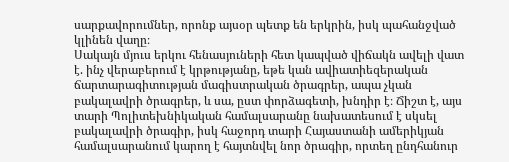սարքավորումներ, որոնք այսօր պետք են երկրին, իսկ պահանջված կլինեն վաղը։
Սակայն մյուս երկու հենասյուների հետ կապված վիճակն ավելի վատ է. ինչ վերաբերում է կրթությանը, եթե կան ավիատիեզերական ճարտարագիտության մագիստրական ծրագրեր, ապա չկան բակալավրի ծրագրեր, և սա, ըստ փորձագետի, խնդիր է։ Ճիշտ է, այս տարի Պոլիտեխնիկական համալսարանը նախատեսում է սկսել բակալավրի ծրագիր, իսկ հաջորդ տարի Հայաստանի ամերիկյան համալսարանում կարող է հայտնվել նոր ծրագիր, որտեղ ընդհանուր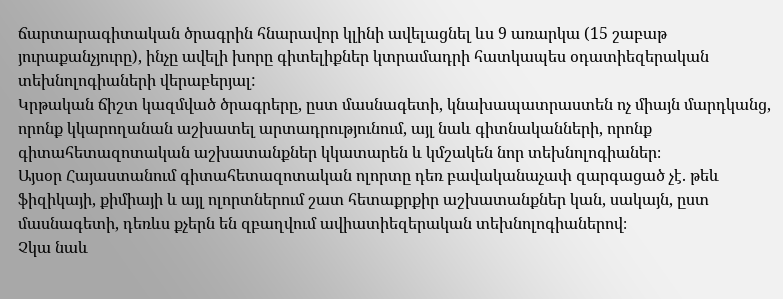ճարտարագիտական ծրագրին հնարավոր կլինի ավելացնել ևս 9 առարկա (15 շաբաթ յուրաքանչյուրը), ինչը ավելի խորը գիտելիքներ կտրամադրի հատկապես օդատիեզերական տեխնոլոգիաների վերաբերյալ:
Կրթական ճիշտ կազմված ծրագրերը, ըստ մասնագետի, կնախապատրաստեն ոչ միայն մարդկանց, որոնք կկարողանան աշխատել արտադրությունում, այլ նաև գիտնականների, որոնք գիտահետազոտական աշխատանքներ կկատարեն և կմշակեն նոր տեխնոլոգիաներ։
Այսօր Հայաստանում գիտահետազոտական ոլորտը դեռ բավականաչափ զարգացած չէ. թեև ֆիզիկայի, քիմիայի և այլ ոլորտներում շատ հետաքրքիր աշխատանքներ կան, սակայն, ըստ մասնագետի, դեռևս քչերն են զբաղվում ավիատիեզերական տեխնոլոգիաներով։
Չկա նաև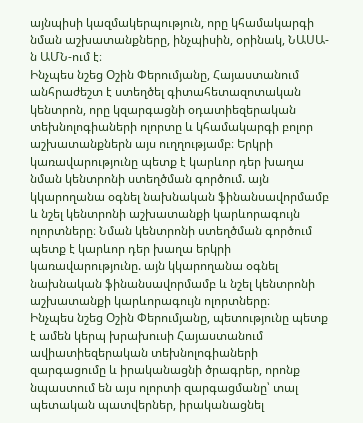այնպիսի կազմակերպություն, որը կհամակարգի նման աշխատանքները, ինչպիսին, օրինակ, ՆԱՍԱ-ն ԱՄՆ-ում է։
Ինչպես նշեց Օշին Փերումյանը, Հայաստանում անհրաժեշտ է ստեղծել գիտահետազոտական կենտրոն, որը կզարգացնի օդատիեզերական տեխնոլոգիաների ոլորտը և կհամակարգի բոլոր աշխատանքներն այս ուղղությամբ։ Երկրի կառավարությունը պետք է կարևոր դեր խաղա նման կենտրոնի ստեղծման գործում. այն կկարողանա օգնել նախնական ֆինանսավորմամբ և նշել կենտրոնի աշխատանքի կարևորագույն ոլորտները։ Նման կենտրոնի ստեղծման գործում պետք է կարևոր դեր խաղա երկրի կառավարությունը. այն կկարողանա օգնել նախնական ֆինանսավորմամբ և նշել կենտրոնի աշխատանքի կարևորագույն ոլորտները։
Ինչպես նշեց Օշին Փերումյանը, պետությունը պետք է ամեն կերպ խրախուսի Հայաստանում ավիատիեզերական տեխնոլոգիաների զարգացումը և իրականացնի ծրագրեր, որոնք նպաստում են այս ոլորտի զարգացմանը՝ տալ պետական պատվերներ, իրականացնել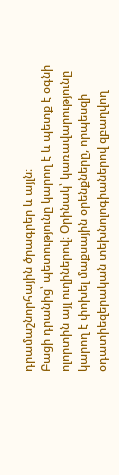դրամաշնորհային ծրագրեր և այլն։
Բացի դրանից՝ պետությունը կարող է և պետք է օգնի ոլորտին այլ ուղիներով։ Օրինակ՝ կառավարությունը կարող է փոխել մաքսային օրենքները, որպեսզի օդատիեզերական տեխնոլոգիաներով զբաղվող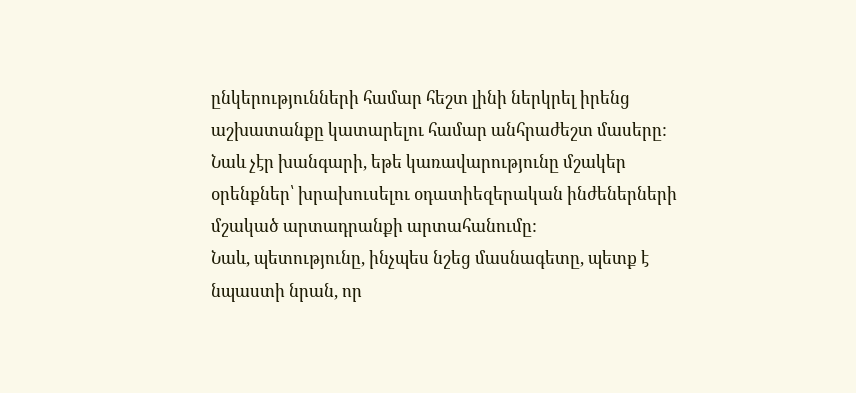ընկերությունների համար հեշտ լինի ներկրել իրենց աշխատանքը կատարելու համար անհրաժեշտ մասերը: Նաև չէր խանգարի, եթե կառավարությունը մշակեր օրենքներ՝ խրախուսելու օդատիեզերական ինժեներների մշակած արտադրանքի արտահանումը:
Նաև, պետությունը, ինչպես նշեց մասնագետը, պետք է նպաստի նրան, որ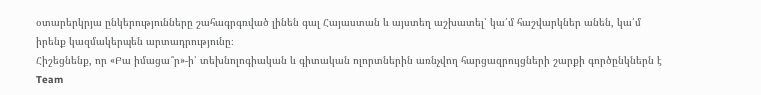օտարերկրյա ընկերությունները շահագրգռված լինեն գալ Հայաստան և այստեղ աշխատել՝ կա՛մ հաշվարկներ անեն, կա՛մ իրենք կազմակերպեն արտադրությունը։
Հիշեցնենք, որ «Բա իմացա՞ր»-ի՝ տեխնոլոգիական և գիտական ոլորտներին առնչվող հարցազրույցների շարքի գործընկներն է Team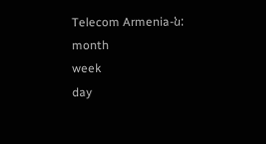Telecom Armenia-ն:
month
week
day